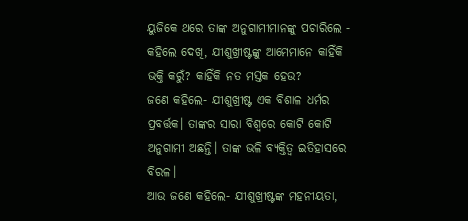ୟୁଜିକେ ଥରେ ତାଙ୍କ ଅନୁଗାମୀମାନଙ୍କୁ ପଚାରିଲେ - କହିଲେ ଦେଖି, ଯୀଶୁଖ୍ରୀଷ୍ଟଙ୍କୁ ଆମେମାନେ କାହିଁକି ଭକ୍ତି କରୁଁ? କାହିଁକି ନତ ମସ୍ତକ ହେଉ?
ଜଣେ କହିଲେ- ଯୀଶୁଖ୍ରୀଷ୍ଟ ଏକ ବିଶାଳ ଧର୍ମର ପ୍ରବର୍ତ୍ତକ। ତାଙ୍କର ସାରା ବିଶ୍ବରେ କୋଟି କୋଟି ଅନୁଗାମୀ ଅଛନ୍ତି। ତାଙ୍କ ଭଳି ବ୍ୟକ୍ତିତ୍ବ ଇତିହାସରେ ବିରଳ।
ଆଉ ଜଣେ କହିଲେ- ଯୀଶୁଖ୍ରୀଷ୍ଟଙ୍କ ମହନୀୟତା,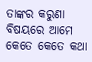ତାଙ୍କର କରୁଣା ବିଷୟରେ ଆମେ କେତେ କେତେ କଥା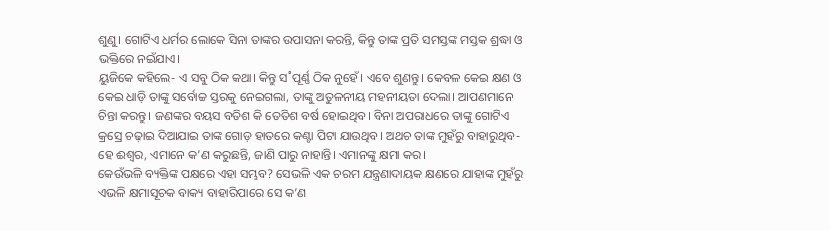ଶୁଣୁ। ଗୋଟିଏ ଧର୍ମର ଲୋକେ ସିନା ତାଙ୍କର ଉପାସନା କରନ୍ତି, କିନ୍ତୁ ତାଙ୍କ ପ୍ରତି ସମସ୍ତଙ୍କ ମସ୍ତକ ଶ୍ରଦ୍ଧା ଓ ଭକ୍ତିରେ ନଇଁଯାଏ।
ୟୁଜିକେ କହିଲେ- ଏ ସବୁ ଠିକ କଥା। କିନ୍ତୁ ସ˚ପୂର୍ଣ୍ଣ ଠିକ ନୁହେଁ। ଏବେ ଶୁଣନ୍ତୁ। କେବଳ କେଇ କ୍ଷଣ ଓ କେଇ ଧାଡ଼ି ତାଙ୍କୁ ସର୍ବୋଚ୍ଚ ସ୍ତରକୁ ନେଇଗଲା, ତାଙ୍କୁ ଅତୁଳନୀୟ ମହନୀୟତା ଦେଲା। ଆପଣମାନେ ଚିନ୍ତା କରନ୍ତୁ। ଜଣଙ୍କର ବୟସ ବତିଶ କି ତେତିଶ ବର୍ଷ ହୋଇଥିବ। ବିନା ଅପରାଧରେ ତାଙ୍କୁ ଗୋଟିଏ କ୍ରସ୍ରେ ଚଢ଼ାଇ ଦିଆଯାଇ ତାଙ୍କ ଗୋଡ଼ ହାତରେ କଣ୍ଟା ପିଟା ଯାଉଥିବ। ଅଥଚ ତାଙ୍କ ମୁହଁରୁ ବାହାରୁଥିବ- ହେ ଈଶ୍ବର, ଏମାନେ କ’ଣ କରୁଛନ୍ତି, ଜାଣି ପାରୁ ନାହାନ୍ତି। ଏମାନଙ୍କୁ କ୍ଷମା କର।
କେଉଁଭଳି ବ୍ୟକ୍ତିଙ୍କ ପକ୍ଷରେ ଏହା ସମ୍ଭବ? ସେଭଳି ଏକ ଚରମ ଯନ୍ତ୍ରଣାଦାୟକ କ୍ଷଣରେ ଯାହାଙ୍କ ମୁହଁରୁ ଏଭଳି କ୍ଷମାସୂଚକ ବାକ୍ୟ ବାହାରିପାରେ ସେ କ’ଣ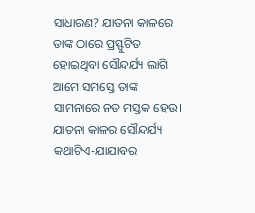ସାଧାରଣ? ଯାତନା କାଳରେ ତାଙ୍କ ଠାରେ ପ୍ରସ୍ଫୁଟିତ ହୋଇଥିବା ସୌନ୍ଦର୍ଯ୍ୟ ଲାଗି ଆମେ ସମସ୍ତେ ତାଙ୍କ ସାମନାରେ ନତ ମସ୍ତକ ହେଉ।
ଯାତନା କାଳର ସୌନ୍ଦର୍ଯ୍ୟ
କଥାଟିଏ-ଯାଯାବର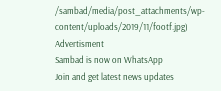/sambad/media/post_attachments/wp-content/uploads/2019/11/footf.jpg)
Advertisment
Sambad is now on WhatsApp
Join and get latest news updates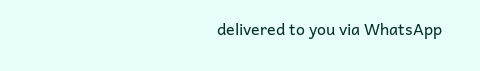delivered to you via WhatsApp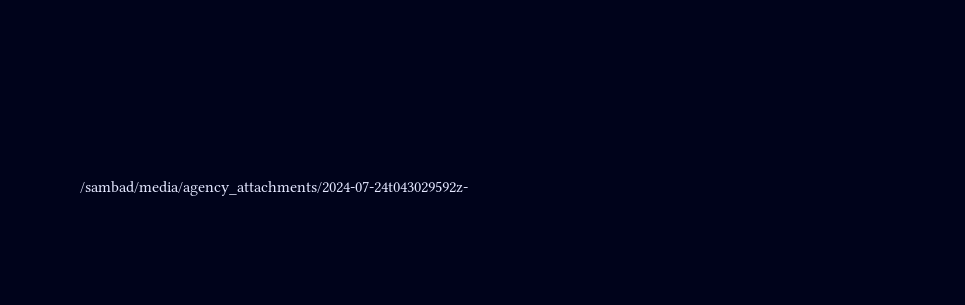/sambad/media/agency_attachments/2024-07-24t043029592z-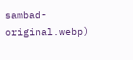sambad-original.webp)